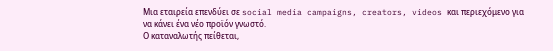Μια εταιρεία επενδύει σε social media campaigns, creators, videos και περιεχόμενο για να κάνει ένα νέο προϊόν γνωστό.
Ο καταναλωτής πείθεται,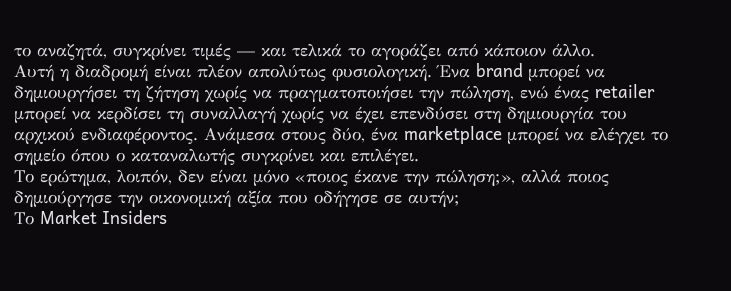το αναζητά, συγκρίνει τιμές — και τελικά το αγοράζει από κάποιον άλλο.
Αυτή η διαδρομή είναι πλέον απολύτως φυσιολογική. Ένα brand μπορεί να δημιουργήσει τη ζήτηση χωρίς να πραγματοποιήσει την πώληση, ενώ ένας retailer μπορεί να κερδίσει τη συναλλαγή χωρίς να έχει επενδύσει στη δημιουργία του αρχικού ενδιαφέροντος. Ανάμεσα στους δύο, ένα marketplace μπορεί να ελέγχει το σημείο όπου ο καταναλωτής συγκρίνει και επιλέγει.
Το ερώτημα, λοιπόν, δεν είναι μόνο «ποιος έκανε την πώληση;», αλλά ποιος δημιούργησε την οικονομική αξία που οδήγησε σε αυτήν;
Το Market Insiders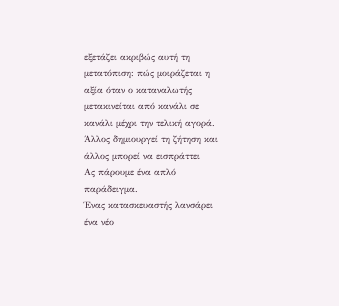εξετάζει ακριβώς αυτή τη μετατόπιση: πώς μοιράζεται η αξία όταν ο καταναλωτής μετακινείται από κανάλι σε κανάλι μέχρι την τελική αγορά.
Άλλος δημιουργεί τη ζήτηση και άλλος μπορεί να εισπράττει
Ας πάρουμε ένα απλό παράδειγμα.
Ένας κατασκευαστής λανσάρει ένα νέο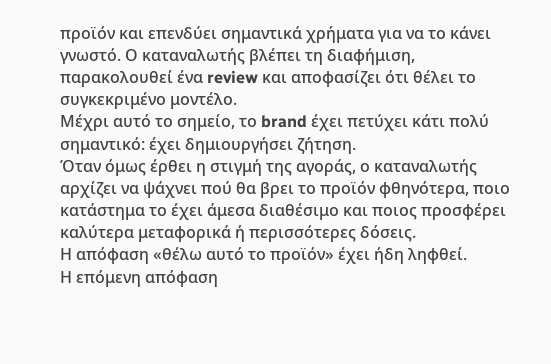προϊόν και επενδύει σημαντικά χρήματα για να το κάνει γνωστό. Ο καταναλωτής βλέπει τη διαφήμιση, παρακολουθεί ένα review και αποφασίζει ότι θέλει το συγκεκριμένο μοντέλο.
Μέχρι αυτό το σημείο, το brand έχει πετύχει κάτι πολύ σημαντικό: έχει δημιουργήσει ζήτηση.
Όταν όμως έρθει η στιγμή της αγοράς, ο καταναλωτής αρχίζει να ψάχνει πού θα βρει το προϊόν φθηνότερα, ποιο κατάστημα το έχει άμεσα διαθέσιμο και ποιος προσφέρει καλύτερα μεταφορικά ή περισσότερες δόσεις.
Η απόφαση «θέλω αυτό το προϊόν» έχει ήδη ληφθεί.
Η επόμενη απόφαση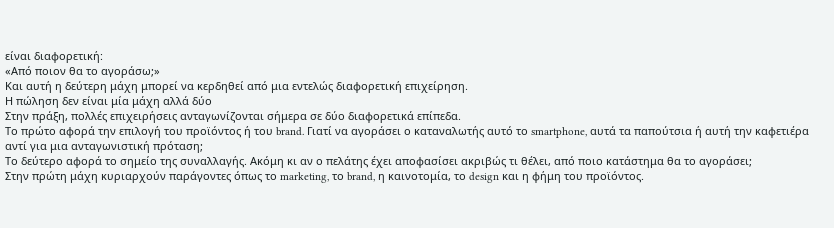είναι διαφορετική:
«Από ποιον θα το αγοράσω;»
Και αυτή η δεύτερη μάχη μπορεί να κερδηθεί από μια εντελώς διαφορετική επιχείρηση.
Η πώληση δεν είναι μία μάχη αλλά δύο
Στην πράξη, πολλές επιχειρήσεις ανταγωνίζονται σήμερα σε δύο διαφορετικά επίπεδα.
Το πρώτο αφορά την επιλογή του προϊόντος ή του brand. Γιατί να αγοράσει ο καταναλωτής αυτό το smartphone, αυτά τα παπούτσια ή αυτή την καφετιέρα αντί για μια ανταγωνιστική πρόταση;
Το δεύτερο αφορά το σημείο της συναλλαγής. Ακόμη κι αν ο πελάτης έχει αποφασίσει ακριβώς τι θέλει, από ποιο κατάστημα θα το αγοράσει;
Στην πρώτη μάχη κυριαρχούν παράγοντες όπως το marketing, το brand, η καινοτομία, το design και η φήμη του προϊόντος.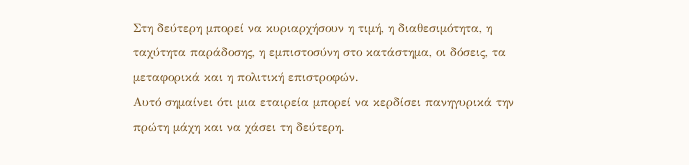Στη δεύτερη μπορεί να κυριαρχήσουν η τιμή, η διαθεσιμότητα, η ταχύτητα παράδοσης, η εμπιστοσύνη στο κατάστημα, οι δόσεις, τα μεταφορικά και η πολιτική επιστροφών.
Αυτό σημαίνει ότι μια εταιρεία μπορεί να κερδίσει πανηγυρικά την πρώτη μάχη και να χάσει τη δεύτερη.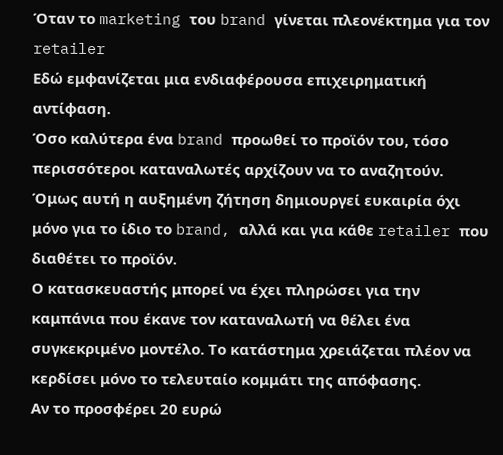Όταν το marketing του brand γίνεται πλεονέκτημα για τον retailer
Εδώ εμφανίζεται μια ενδιαφέρουσα επιχειρηματική αντίφαση.
Όσο καλύτερα ένα brand προωθεί το προϊόν του, τόσο περισσότεροι καταναλωτές αρχίζουν να το αναζητούν. Όμως αυτή η αυξημένη ζήτηση δημιουργεί ευκαιρία όχι μόνο για το ίδιο το brand, αλλά και για κάθε retailer που διαθέτει το προϊόν.
Ο κατασκευαστής μπορεί να έχει πληρώσει για την καμπάνια που έκανε τον καταναλωτή να θέλει ένα συγκεκριμένο μοντέλο. Το κατάστημα χρειάζεται πλέον να κερδίσει μόνο το τελευταίο κομμάτι της απόφασης.
Αν το προσφέρει 20 ευρώ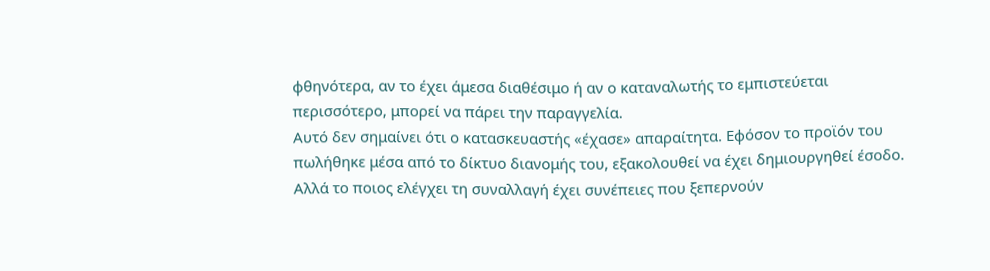φθηνότερα, αν το έχει άμεσα διαθέσιμο ή αν ο καταναλωτής το εμπιστεύεται περισσότερο, μπορεί να πάρει την παραγγελία.
Αυτό δεν σημαίνει ότι ο κατασκευαστής «έχασε» απαραίτητα. Εφόσον το προϊόν του πωλήθηκε μέσα από το δίκτυο διανομής του, εξακολουθεί να έχει δημιουργηθεί έσοδο.
Αλλά το ποιος ελέγχει τη συναλλαγή έχει συνέπειες που ξεπερνούν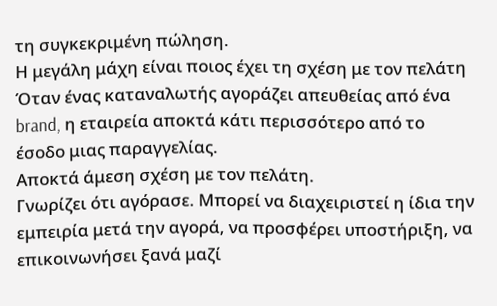τη συγκεκριμένη πώληση.
Η μεγάλη μάχη είναι ποιος έχει τη σχέση με τον πελάτη
Όταν ένας καταναλωτής αγοράζει απευθείας από ένα brand, η εταιρεία αποκτά κάτι περισσότερο από το έσοδο μιας παραγγελίας.
Αποκτά άμεση σχέση με τον πελάτη.
Γνωρίζει ότι αγόρασε. Μπορεί να διαχειριστεί η ίδια την εμπειρία μετά την αγορά, να προσφέρει υποστήριξη, να επικοινωνήσει ξανά μαζί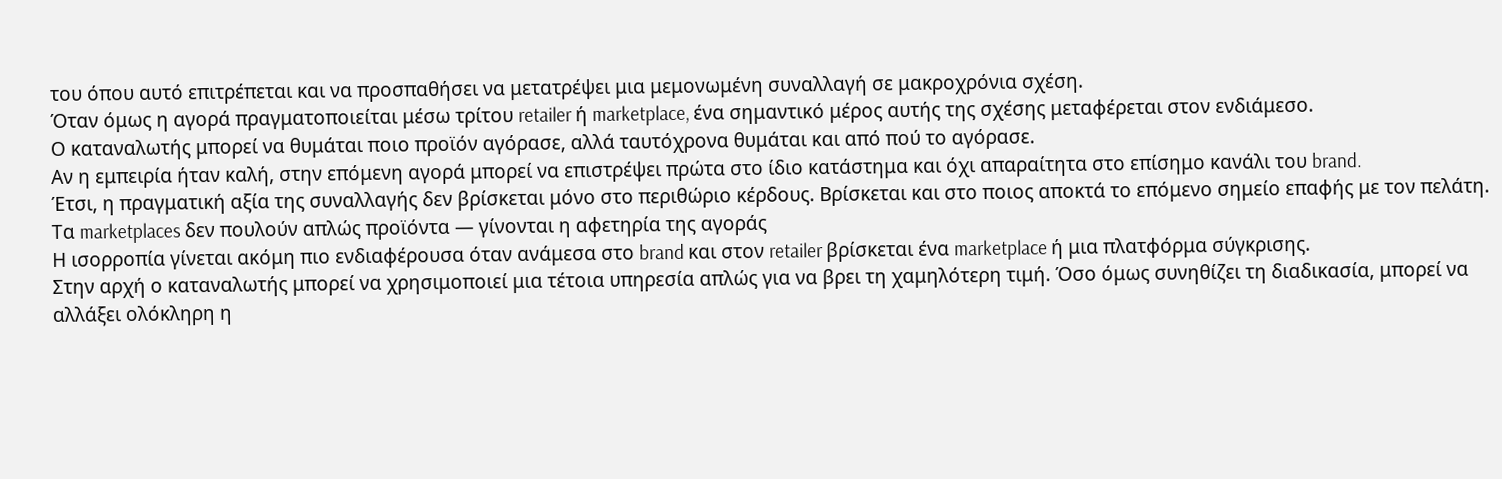του όπου αυτό επιτρέπεται και να προσπαθήσει να μετατρέψει μια μεμονωμένη συναλλαγή σε μακροχρόνια σχέση.
Όταν όμως η αγορά πραγματοποιείται μέσω τρίτου retailer ή marketplace, ένα σημαντικό μέρος αυτής της σχέσης μεταφέρεται στον ενδιάμεσο.
Ο καταναλωτής μπορεί να θυμάται ποιο προϊόν αγόρασε, αλλά ταυτόχρονα θυμάται και από πού το αγόρασε.
Αν η εμπειρία ήταν καλή, στην επόμενη αγορά μπορεί να επιστρέψει πρώτα στο ίδιο κατάστημα και όχι απαραίτητα στο επίσημο κανάλι του brand.
Έτσι, η πραγματική αξία της συναλλαγής δεν βρίσκεται μόνο στο περιθώριο κέρδους. Βρίσκεται και στο ποιος αποκτά το επόμενο σημείο επαφής με τον πελάτη.
Τα marketplaces δεν πουλούν απλώς προϊόντα — γίνονται η αφετηρία της αγοράς
Η ισορροπία γίνεται ακόμη πιο ενδιαφέρουσα όταν ανάμεσα στο brand και στον retailer βρίσκεται ένα marketplace ή μια πλατφόρμα σύγκρισης.
Στην αρχή ο καταναλωτής μπορεί να χρησιμοποιεί μια τέτοια υπηρεσία απλώς για να βρει τη χαμηλότερη τιμή. Όσο όμως συνηθίζει τη διαδικασία, μπορεί να αλλάξει ολόκληρη η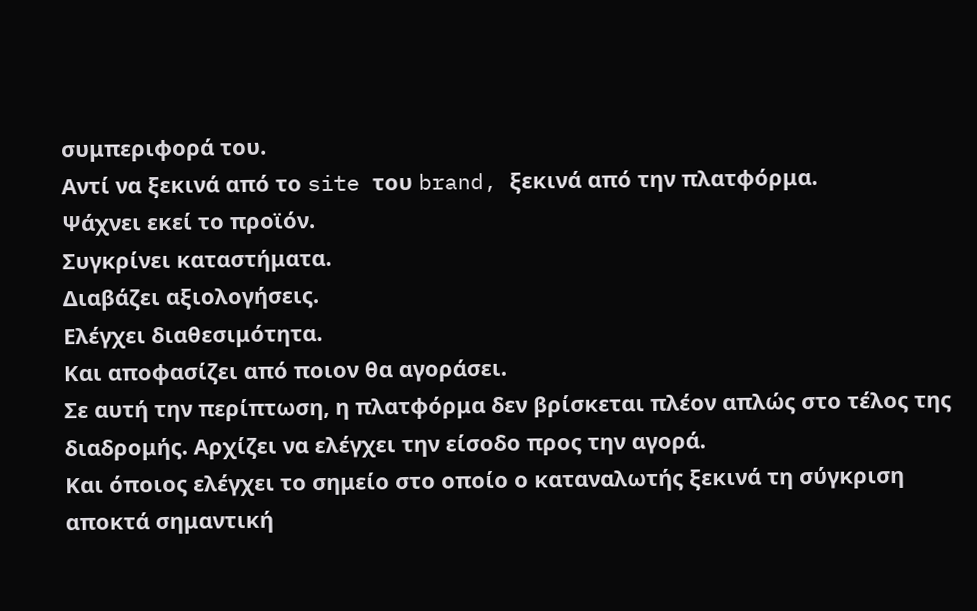συμπεριφορά του.
Αντί να ξεκινά από το site του brand, ξεκινά από την πλατφόρμα.
Ψάχνει εκεί το προϊόν.
Συγκρίνει καταστήματα.
Διαβάζει αξιολογήσεις.
Ελέγχει διαθεσιμότητα.
Και αποφασίζει από ποιον θα αγοράσει.
Σε αυτή την περίπτωση, η πλατφόρμα δεν βρίσκεται πλέον απλώς στο τέλος της διαδρομής. Αρχίζει να ελέγχει την είσοδο προς την αγορά.
Και όποιος ελέγχει το σημείο στο οποίο ο καταναλωτής ξεκινά τη σύγκριση αποκτά σημαντική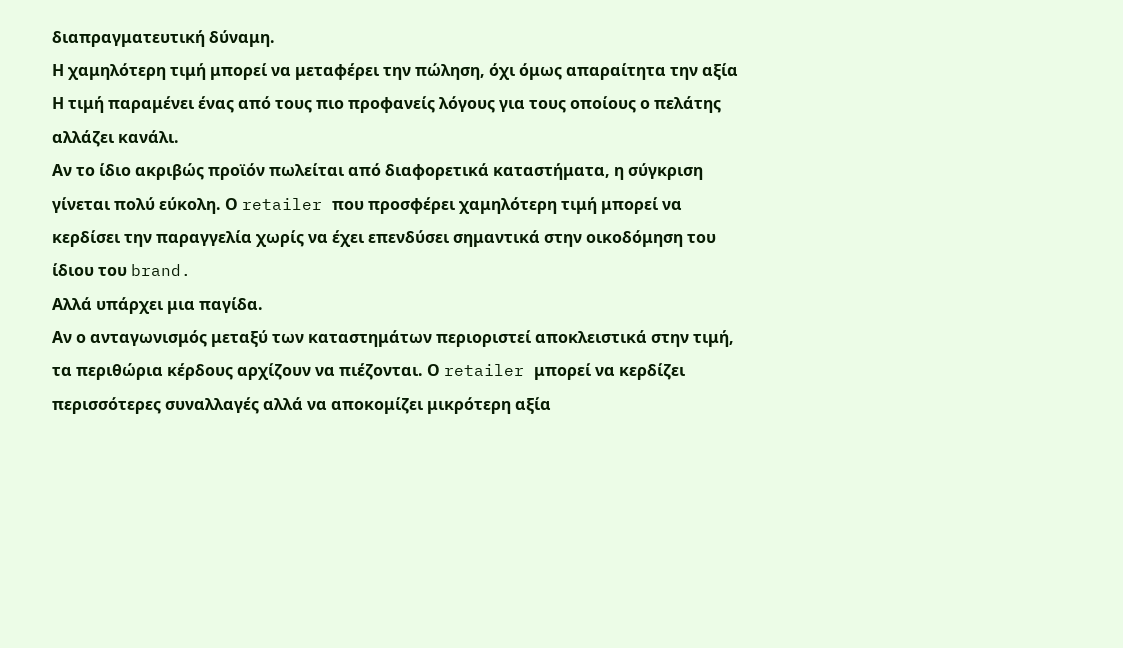διαπραγματευτική δύναμη.
Η χαμηλότερη τιμή μπορεί να μεταφέρει την πώληση, όχι όμως απαραίτητα την αξία
Η τιμή παραμένει ένας από τους πιο προφανείς λόγους για τους οποίους ο πελάτης αλλάζει κανάλι.
Αν το ίδιο ακριβώς προϊόν πωλείται από διαφορετικά καταστήματα, η σύγκριση γίνεται πολύ εύκολη. Ο retailer που προσφέρει χαμηλότερη τιμή μπορεί να κερδίσει την παραγγελία χωρίς να έχει επενδύσει σημαντικά στην οικοδόμηση του ίδιου του brand.
Αλλά υπάρχει μια παγίδα.
Αν ο ανταγωνισμός μεταξύ των καταστημάτων περιοριστεί αποκλειστικά στην τιμή, τα περιθώρια κέρδους αρχίζουν να πιέζονται. Ο retailer μπορεί να κερδίζει περισσότερες συναλλαγές αλλά να αποκομίζει μικρότερη αξία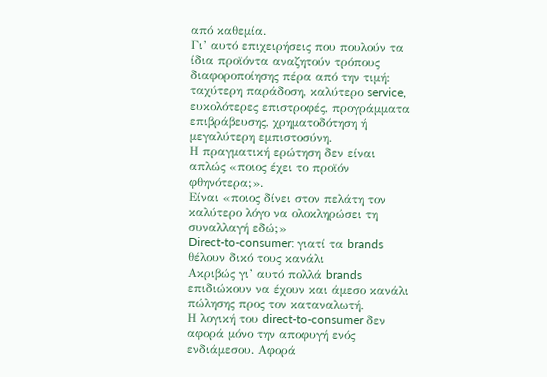από καθεμία.
Γι’ αυτό επιχειρήσεις που πουλούν τα ίδια προϊόντα αναζητούν τρόπους διαφοροποίησης πέρα από την τιμή: ταχύτερη παράδοση, καλύτερο service, ευκολότερες επιστροφές, προγράμματα επιβράβευσης, χρηματοδότηση ή μεγαλύτερη εμπιστοσύνη.
Η πραγματική ερώτηση δεν είναι απλώς «ποιος έχει το προϊόν φθηνότερα;».
Είναι «ποιος δίνει στον πελάτη τον καλύτερο λόγο να ολοκληρώσει τη συναλλαγή εδώ;»
Direct-to-consumer: γιατί τα brands θέλουν δικό τους κανάλι
Ακριβώς γι’ αυτό πολλά brands επιδιώκουν να έχουν και άμεσο κανάλι πώλησης προς τον καταναλωτή.
Η λογική του direct-to-consumer δεν αφορά μόνο την αποφυγή ενός ενδιάμεσου. Αφορά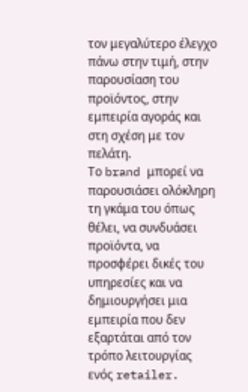τον μεγαλύτερο έλεγχο πάνω στην τιμή, στην παρουσίαση του προϊόντος, στην εμπειρία αγοράς και στη σχέση με τον πελάτη.
Το brand μπορεί να παρουσιάσει ολόκληρη τη γκάμα του όπως θέλει, να συνδυάσει προϊόντα, να προσφέρει δικές του υπηρεσίες και να δημιουργήσει μια εμπειρία που δεν εξαρτάται από τον τρόπο λειτουργίας ενός retailer.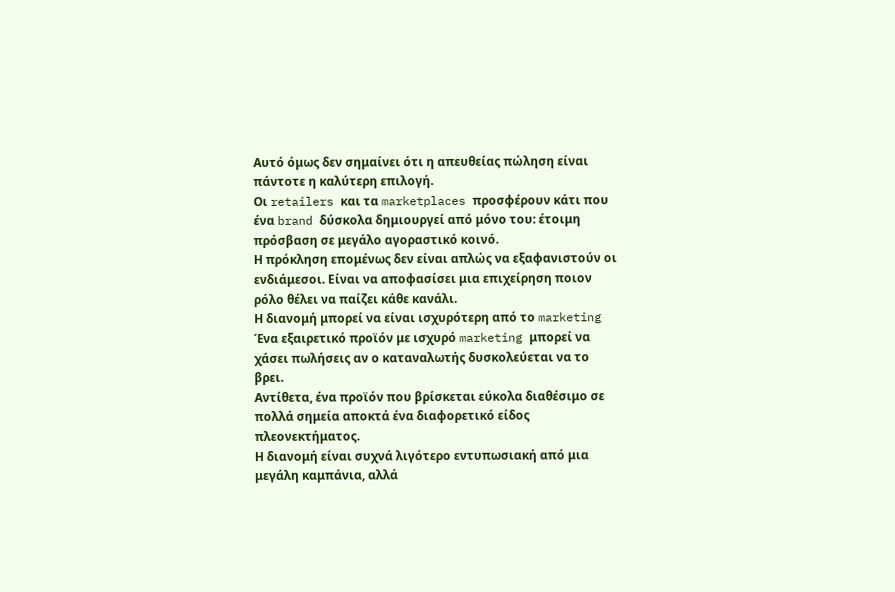Αυτό όμως δεν σημαίνει ότι η απευθείας πώληση είναι πάντοτε η καλύτερη επιλογή.
Οι retailers και τα marketplaces προσφέρουν κάτι που ένα brand δύσκολα δημιουργεί από μόνο του: έτοιμη πρόσβαση σε μεγάλο αγοραστικό κοινό.
Η πρόκληση επομένως δεν είναι απλώς να εξαφανιστούν οι ενδιάμεσοι. Είναι να αποφασίσει μια επιχείρηση ποιον ρόλο θέλει να παίζει κάθε κανάλι.
Η διανομή μπορεί να είναι ισχυρότερη από το marketing
Ένα εξαιρετικό προϊόν με ισχυρό marketing μπορεί να χάσει πωλήσεις αν ο καταναλωτής δυσκολεύεται να το βρει.
Αντίθετα, ένα προϊόν που βρίσκεται εύκολα διαθέσιμο σε πολλά σημεία αποκτά ένα διαφορετικό είδος πλεονεκτήματος.
Η διανομή είναι συχνά λιγότερο εντυπωσιακή από μια μεγάλη καμπάνια, αλλά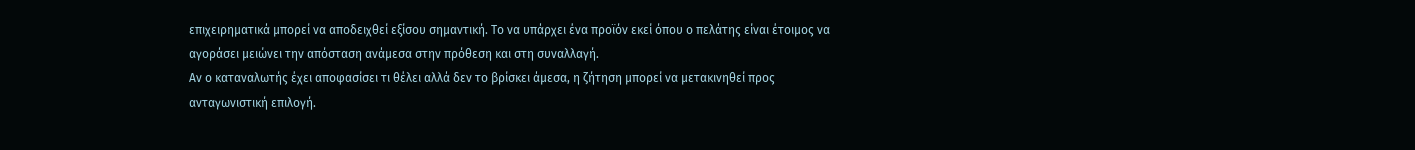επιχειρηματικά μπορεί να αποδειχθεί εξίσου σημαντική. Το να υπάρχει ένα προϊόν εκεί όπου ο πελάτης είναι έτοιμος να αγοράσει μειώνει την απόσταση ανάμεσα στην πρόθεση και στη συναλλαγή.
Αν ο καταναλωτής έχει αποφασίσει τι θέλει αλλά δεν το βρίσκει άμεσα, η ζήτηση μπορεί να μετακινηθεί προς ανταγωνιστική επιλογή.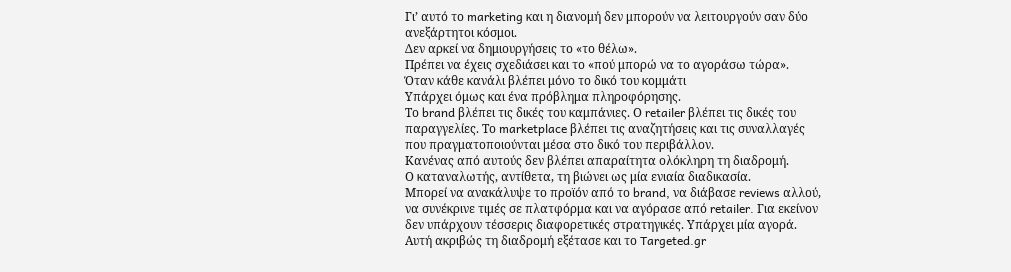Γι’ αυτό το marketing και η διανομή δεν μπορούν να λειτουργούν σαν δύο ανεξάρτητοι κόσμοι.
Δεν αρκεί να δημιουργήσεις το «το θέλω».
Πρέπει να έχεις σχεδιάσει και το «πού μπορώ να το αγοράσω τώρα».
Όταν κάθε κανάλι βλέπει μόνο το δικό του κομμάτι
Υπάρχει όμως και ένα πρόβλημα πληροφόρησης.
Το brand βλέπει τις δικές του καμπάνιες. Ο retailer βλέπει τις δικές του παραγγελίες. Το marketplace βλέπει τις αναζητήσεις και τις συναλλαγές που πραγματοποιούνται μέσα στο δικό του περιβάλλον.
Κανένας από αυτούς δεν βλέπει απαραίτητα ολόκληρη τη διαδρομή.
Ο καταναλωτής, αντίθετα, τη βιώνει ως μία ενιαία διαδικασία.
Μπορεί να ανακάλυψε το προϊόν από το brand, να διάβασε reviews αλλού, να συνέκρινε τιμές σε πλατφόρμα και να αγόρασε από retailer. Για εκείνον δεν υπάρχουν τέσσερις διαφορετικές στρατηγικές. Υπάρχει μία αγορά.
Αυτή ακριβώς τη διαδρομή εξέτασε και το Targeted.gr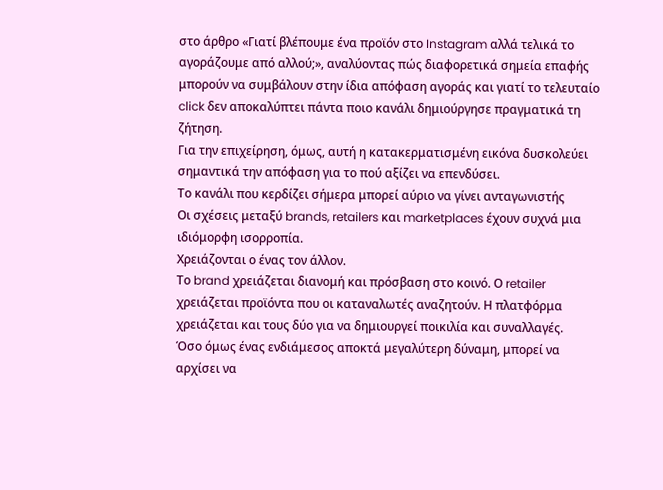στο άρθρο «Γιατί βλέπουμε ένα προϊόν στο Instagram αλλά τελικά το αγοράζουμε από αλλού;», αναλύοντας πώς διαφορετικά σημεία επαφής μπορούν να συμβάλουν στην ίδια απόφαση αγοράς και γιατί το τελευταίο click δεν αποκαλύπτει πάντα ποιο κανάλι δημιούργησε πραγματικά τη ζήτηση.
Για την επιχείρηση, όμως, αυτή η κατακερματισμένη εικόνα δυσκολεύει σημαντικά την απόφαση για το πού αξίζει να επενδύσει.
Το κανάλι που κερδίζει σήμερα μπορεί αύριο να γίνει ανταγωνιστής
Οι σχέσεις μεταξύ brands, retailers και marketplaces έχουν συχνά μια ιδιόμορφη ισορροπία.
Χρειάζονται ο ένας τον άλλον.
Το brand χρειάζεται διανομή και πρόσβαση στο κοινό. Ο retailer χρειάζεται προϊόντα που οι καταναλωτές αναζητούν. Η πλατφόρμα χρειάζεται και τους δύο για να δημιουργεί ποικιλία και συναλλαγές.
Όσο όμως ένας ενδιάμεσος αποκτά μεγαλύτερη δύναμη, μπορεί να αρχίσει να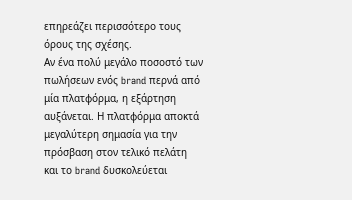επηρεάζει περισσότερο τους όρους της σχέσης.
Αν ένα πολύ μεγάλο ποσοστό των πωλήσεων ενός brand περνά από μία πλατφόρμα, η εξάρτηση αυξάνεται. Η πλατφόρμα αποκτά μεγαλύτερη σημασία για την πρόσβαση στον τελικό πελάτη και το brand δυσκολεύεται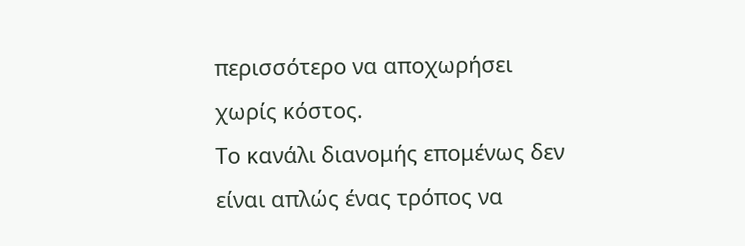περισσότερο να αποχωρήσει χωρίς κόστος.
Το κανάλι διανομής επομένως δεν είναι απλώς ένας τρόπος να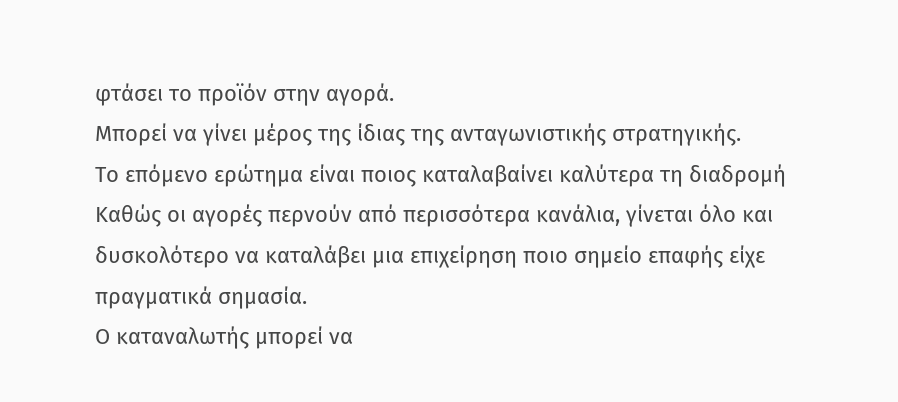φτάσει το προϊόν στην αγορά.
Μπορεί να γίνει μέρος της ίδιας της ανταγωνιστικής στρατηγικής.
Το επόμενο ερώτημα είναι ποιος καταλαβαίνει καλύτερα τη διαδρομή
Καθώς οι αγορές περνούν από περισσότερα κανάλια, γίνεται όλο και δυσκολότερο να καταλάβει μια επιχείρηση ποιο σημείο επαφής είχε πραγματικά σημασία.
Ο καταναλωτής μπορεί να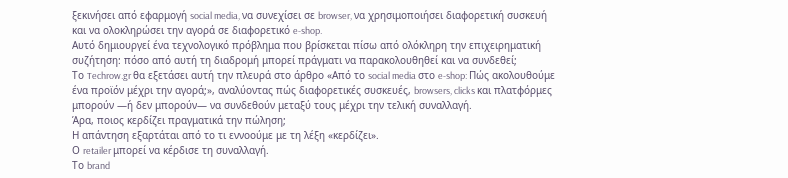ξεκινήσει από εφαρμογή social media, να συνεχίσει σε browser, να χρησιμοποιήσει διαφορετική συσκευή και να ολοκληρώσει την αγορά σε διαφορετικό e-shop.
Αυτό δημιουργεί ένα τεχνολογικό πρόβλημα που βρίσκεται πίσω από ολόκληρη την επιχειρηματική συζήτηση: πόσο από αυτή τη διαδρομή μπορεί πράγματι να παρακολουθηθεί και να συνδεθεί;
Το Techrow.gr θα εξετάσει αυτή την πλευρά στο άρθρο «Από το social media στο e-shop: Πώς ακολουθούμε ένα προϊόν μέχρι την αγορά;», αναλύοντας πώς διαφορετικές συσκευές, browsers, clicks και πλατφόρμες μπορούν —ή δεν μπορούν— να συνδεθούν μεταξύ τους μέχρι την τελική συναλλαγή.
Άρα, ποιος κερδίζει πραγματικά την πώληση;
Η απάντηση εξαρτάται από το τι εννοούμε με τη λέξη «κερδίζει».
Ο retailer μπορεί να κέρδισε τη συναλλαγή.
Το brand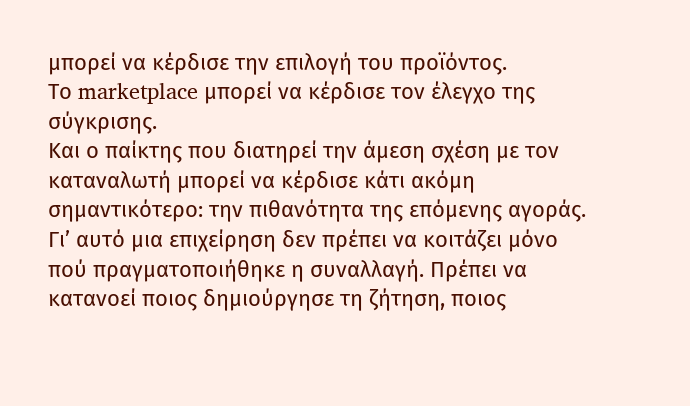μπορεί να κέρδισε την επιλογή του προϊόντος.
Το marketplace μπορεί να κέρδισε τον έλεγχο της σύγκρισης.
Και ο παίκτης που διατηρεί την άμεση σχέση με τον καταναλωτή μπορεί να κέρδισε κάτι ακόμη σημαντικότερο: την πιθανότητα της επόμενης αγοράς.
Γι’ αυτό μια επιχείρηση δεν πρέπει να κοιτάζει μόνο πού πραγματοποιήθηκε η συναλλαγή. Πρέπει να κατανοεί ποιος δημιούργησε τη ζήτηση, ποιος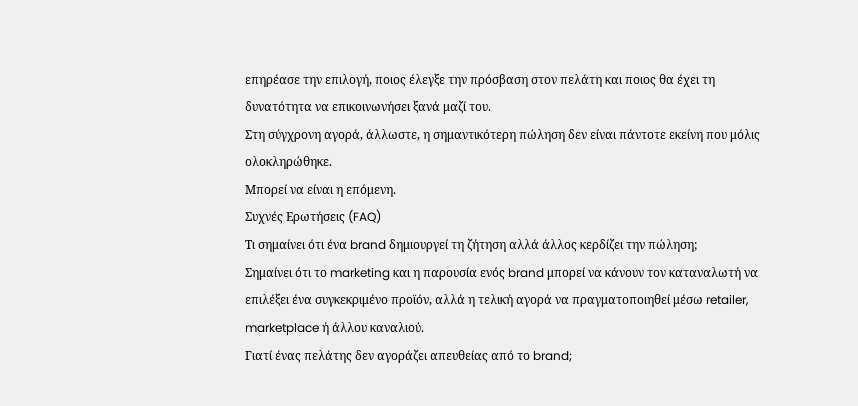επηρέασε την επιλογή, ποιος έλεγξε την πρόσβαση στον πελάτη και ποιος θα έχει τη δυνατότητα να επικοινωνήσει ξανά μαζί του.
Στη σύγχρονη αγορά, άλλωστε, η σημαντικότερη πώληση δεν είναι πάντοτε εκείνη που μόλις ολοκληρώθηκε.
Μπορεί να είναι η επόμενη.
Συχνές Ερωτήσεις (FAQ)
Τι σημαίνει ότι ένα brand δημιουργεί τη ζήτηση αλλά άλλος κερδίζει την πώληση;
Σημαίνει ότι το marketing και η παρουσία ενός brand μπορεί να κάνουν τον καταναλωτή να επιλέξει ένα συγκεκριμένο προϊόν, αλλά η τελική αγορά να πραγματοποιηθεί μέσω retailer, marketplace ή άλλου καναλιού.
Γιατί ένας πελάτης δεν αγοράζει απευθείας από το brand;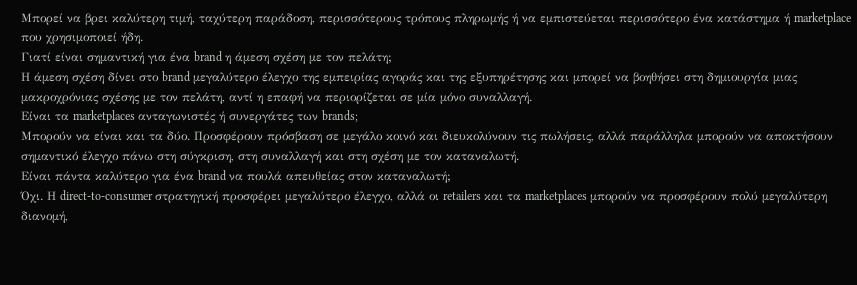Μπορεί να βρει καλύτερη τιμή, ταχύτερη παράδοση, περισσότερους τρόπους πληρωμής ή να εμπιστεύεται περισσότερο ένα κατάστημα ή marketplace που χρησιμοποιεί ήδη.
Γιατί είναι σημαντική για ένα brand η άμεση σχέση με τον πελάτη;
Η άμεση σχέση δίνει στο brand μεγαλύτερο έλεγχο της εμπειρίας αγοράς και της εξυπηρέτησης και μπορεί να βοηθήσει στη δημιουργία μιας μακροχρόνιας σχέσης με τον πελάτη, αντί η επαφή να περιορίζεται σε μία μόνο συναλλαγή.
Είναι τα marketplaces ανταγωνιστές ή συνεργάτες των brands;
Μπορούν να είναι και τα δύο. Προσφέρουν πρόσβαση σε μεγάλο κοινό και διευκολύνουν τις πωλήσεις, αλλά παράλληλα μπορούν να αποκτήσουν σημαντικό έλεγχο πάνω στη σύγκριση, στη συναλλαγή και στη σχέση με τον καταναλωτή.
Είναι πάντα καλύτερο για ένα brand να πουλά απευθείας στον καταναλωτή;
Όχι. Η direct-to-consumer στρατηγική προσφέρει μεγαλύτερο έλεγχο, αλλά οι retailers και τα marketplaces μπορούν να προσφέρουν πολύ μεγαλύτερη διανομή,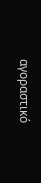αγοραστικό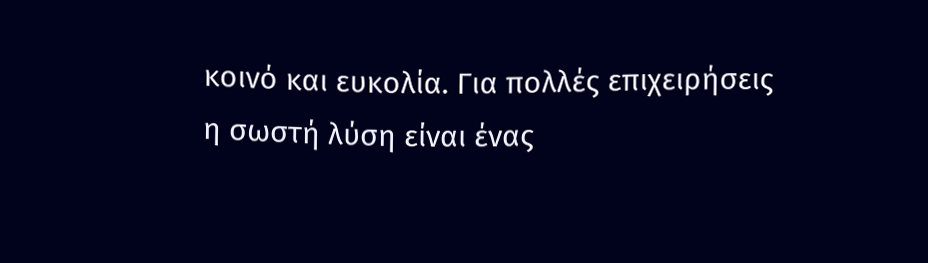κοινό και ευκολία. Για πολλές επιχειρήσεις η σωστή λύση είναι ένας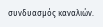συνδυασμός καναλιών.